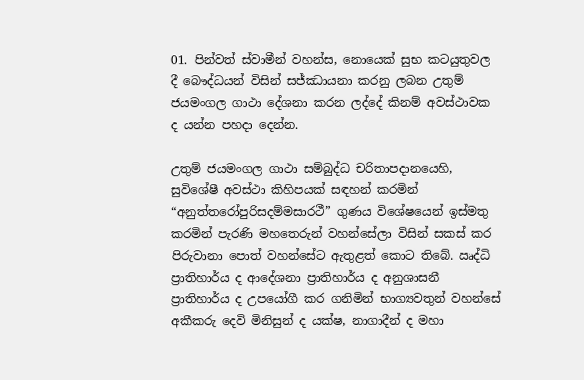01. පින්වත් ස්වාමීන් වහන්ස, නොයෙක් සුභ කටයුතුවල දී බෞද්ධයන් විසින් සජ්ඣායනා කරනු ලබන උතුම් ජයමංගල ගාථා දේශනා කරන ලද්දේ කිනම් අවස්ථාවක ද යන්න පහදා දෙන්න.

උතුම් ජයමංගල ගාථා සම්බුද්ධ චරිතාපදානයෙහි, සුවිශේෂී අවස්ථා කිහිපයක් සඳහන් කරමින් “අනුත්තරෝපුරිසදම්මසාරථී” ගුණය විශේෂයෙන් ඉස්මතු කරමින් පැරණි මහතෙරුන් වහන්සේලා විසින් සකස් කර පිරුවානා පොත් වහන්සේට ඇතුළත් කොට තිබේ. ඍද්ධි ප්‍රාතිහාර්ය ද ආදේශනා ප්‍රාතිහාර්ය ද අනුශාසනී ප්‍රාතිහාර්ය ද උපයෝගී කර ගනිමින් භාග්‍යවතුන් වහන්සේ අකීකරු දෙවි මිනිසුන් ද යක්ෂ, නාගාදීන් ද මහා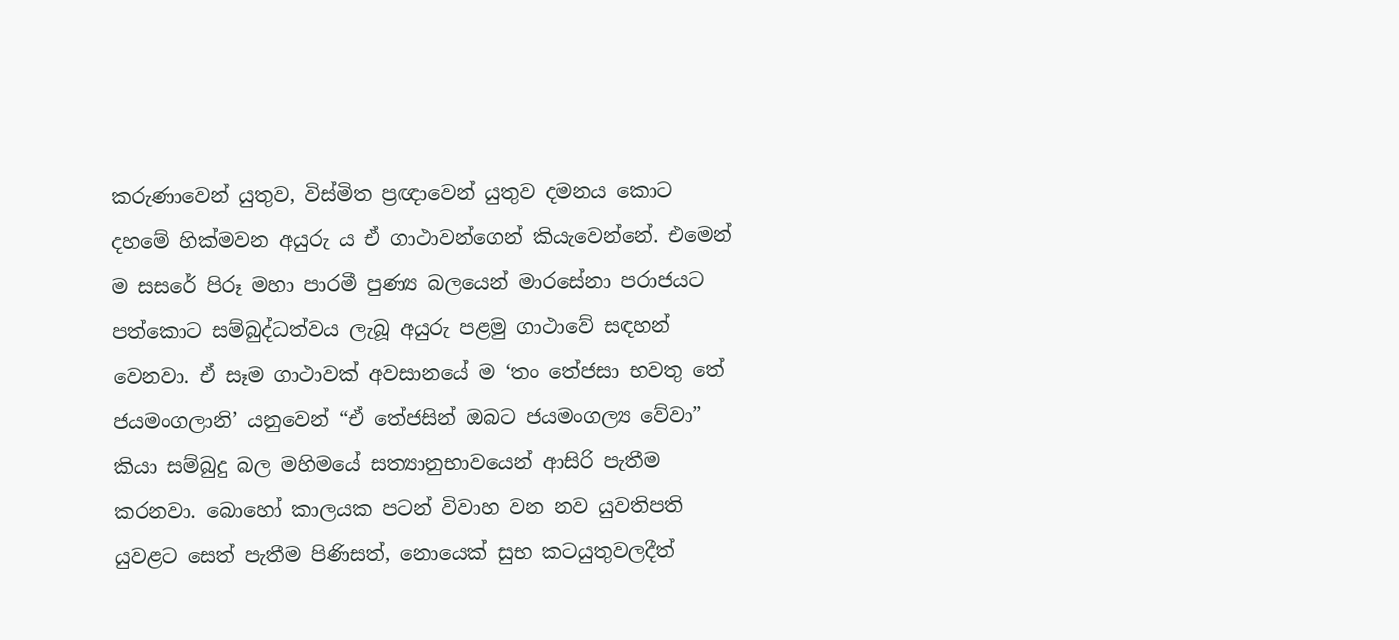කරුණාවෙන් යුතුව, විස්මිත ප්‍රඥාවෙන් යුතුව දමනය කොට දහමේ හික්මවන අයුරු ය ඒ ගාථාවන්ගෙන් කියැවෙන්නේ. එමෙන් ම සසරේ පිරූ මහා පාරමී පුණ්‍ය බලයෙන් මාරසේනා පරාජයට පත්කොට සම්බුද්ධත්වය ලැබූ අයුරු පළමු ගාථාවේ සඳහන් වෙනවා. ඒ සෑම ගාථාවක් අවසානයේ ම ‘තං තේජසා භවතු තේ ජයමංගලානි’ යනුවෙන් “ඒ තේජසින් ඔබට ජයමංගල්‍ය වේවා” කියා සම්බුදු බල මහිමයේ සත්‍යානුභාවයෙන් ආසිරි පැතීම කරනවා. බොහෝ කාලයක පටන් විවාහ වන නව යුවතිපති යුවළට සෙත් පැතීම පිණිසත්, නොයෙක් සුභ කටයුතුවලදීත්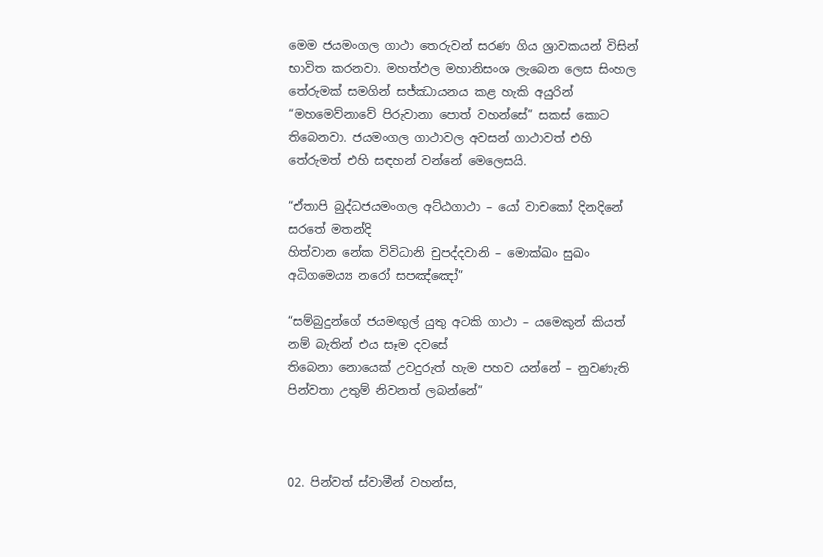මෙම ජයමංගල ගාථා තෙරුවන් සරණ ගිය ශ්‍රාවකයන් විසින් භාවිත කරනවා. මහත්ඵල මහානිසංශ ලැබෙන ලෙස සිංහල තේරුමක් සමගින් සජ්ඣායනය කළ හැකි අයුරින් “මහමෙව්නාවේ පිරුවානා පොත් වහන්සේ” සකස් කොට තිබෙනවා. ජයමංගල ගාථාවල අවසන් ගාථාවත් එහි තේරුමත් එහි සඳහන් වන්නේ මෙලෙසයි.

“ඒතාපි බුද්ධජයමංගල අට්ඨගාථා – යෝ වාචකෝ දිනදිනේ සරතේ මතන්දි
හිත්වාන නේක විවිධානි චුපද්දවානි – මොක්ඛං සුඛං අධිගමෙය්‍ය නරෝ සපඤ්ඤෝ”

“සම්බුදුන්ගේ ජයමඟුල් යුතු අටකි ගාථා – යමෙකුන් කියත් නම් බැතින් එය සෑම දවසේ
තිබෙනා නොයෙක් උවදුරුත් හැම පහව යන්නේ – නුවණැති පින්වතා උතුම් නිවනත් ලබන්නේ”



02. පින්වත් ස්වාමීන් වහන්ස,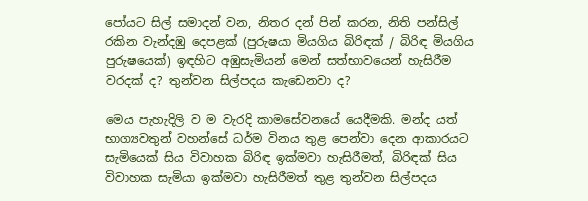පෝයට සිල් සමාදන් වන, නිතර දන් පින් කරන, නිති පන්සිල් රකින වැන්දඹු දෙපළක් (පුරුෂයා මියගිය බිරිඳක් / බිරිඳ මියගිය පුරුෂයෙක්) ඉඳහිට අඹුසැමියන් මෙන් සත්භාවයෙන් හැසිරීම වරදක් ද? තුන්වන සිල්පදය කැඩෙනවා ද?

මෙය පැහැදිලි ව ම වැරදි කාමසේවනයේ යෙදීමකි. මන්ද යත් භාග්‍යවතුන් වහන්සේ ධර්ම විනය තුළ පෙන්වා දෙන ආකාරයට සැමියෙක් සිය විවාහක බිරිඳ ඉක්මවා හැසිරීමත්, බිරිඳක් සිය විවාහක සැමියා ඉක්මවා හැසිරීමත් තුළ තුන්වන සිල්පදය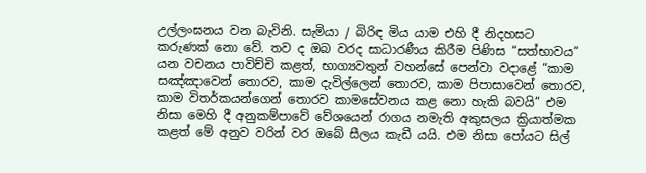උල්ලංඝනය වන බැවිනි. සැමියා / බිරිඳ මිය යාම එහි දී නිදහසට කරුණක් නො වේ. තව ද ඔබ වරද සාධාරණීය කිරීම පිණිස “සත්භාවය” යන වචනය පාවිච්චි කළත්, භාග්‍යවතුන් වහන්සේ පෙන්වා වදාළේ “කාම සඤ්ඤාවෙන් තොරව, කාම දැවිල්ලෙන් තොරව, කාම පිපාසාවෙන් තොරව, කාම විතර්කයන්ගෙන් තොරව කාමසේවනය කළ නො හැකි බවයි” එම නිසා මෙහි දී අනුකම්පාවේ වේශයෙන් රාගය නමැති අකුසලය ක්‍රියාත්මක කළත් මේ අනුව වරින් වර ඔබේ සීලය කැඩී යයි. එම නිසා පෝයට සිල්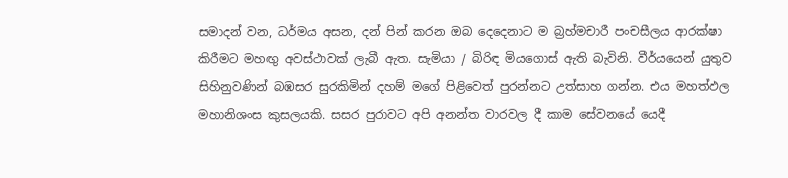සමාදන් වන, ධර්මය අසන, දන් පින් කරන ඔබ දෙදෙනාට ම බ්‍රහ්මචාරී පංචසීලය ආරක්ෂා කිරීමට මහඟු අවස්ථාවක් ලැබී ඇත. සැමියා / බිරිඳ මියගොස් ඇති බැවිනි. වීර්යයෙන් යුතුව සිහිනුවණින් බඹසර සුරකිමින් දහම් මගේ පිළිවෙත් පුරන්නට උත්සාහ ගන්න. එය මහත්ඵල මහානිශංස කුසලයකි. සසර පුරාවට අපි අනන්ත වාරවල දී කාම සේවනයේ යෙදී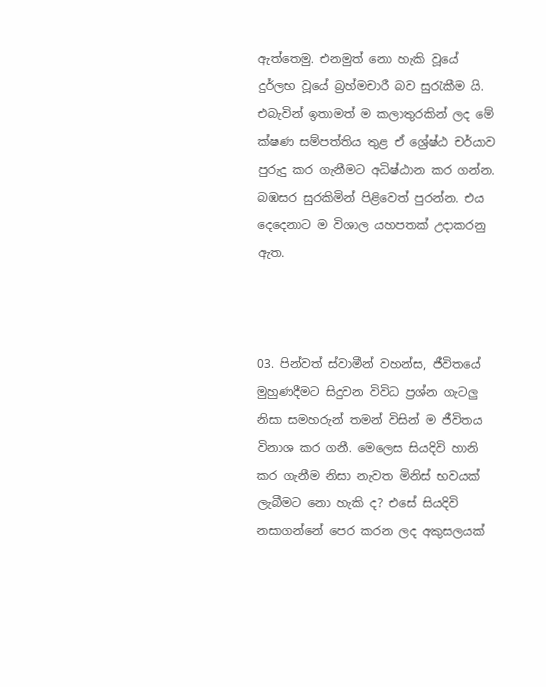ඇත්තෙමු. එනමුත් නො හැකි වූයේ දුර්ලභ වූයේ බ්‍රහ්මචාරී බව සුරැකීම යි. එබැවින් ඉතාමත් ම කලාතුරකින් ලද මේ ක්ෂණ සම්පත්තිය තුළ ඒ ශ්‍රේෂ්ඨ චර්යාව පුරුදු කර ගැනීමට අධිෂ්ඨාන කර ගන්න. බඹසර සුරකිමින් පිළිවෙත් පුරන්න. එය දෙදෙනාට ම විශාල යහපතක් උදාකරනු ඇත.



03. පින්වත් ස්වාමීන් වහන්ස, ජීවිතයේ මුහුණදීමට සිදුවන විවිධ ප්‍රශ්න ගැටලු නිසා සමහරුන් තමන් විසින් ම ජීවිතය විනාශ කර ගනී. මෙලෙස සියදිවි හානි කර ගැනීම නිසා නැවත මිනිස් භවයක් ලැබීමට නො හැකි ද? එසේ සියදිවි නසාගන්නේ පෙර කරන ලද අකුසලයක්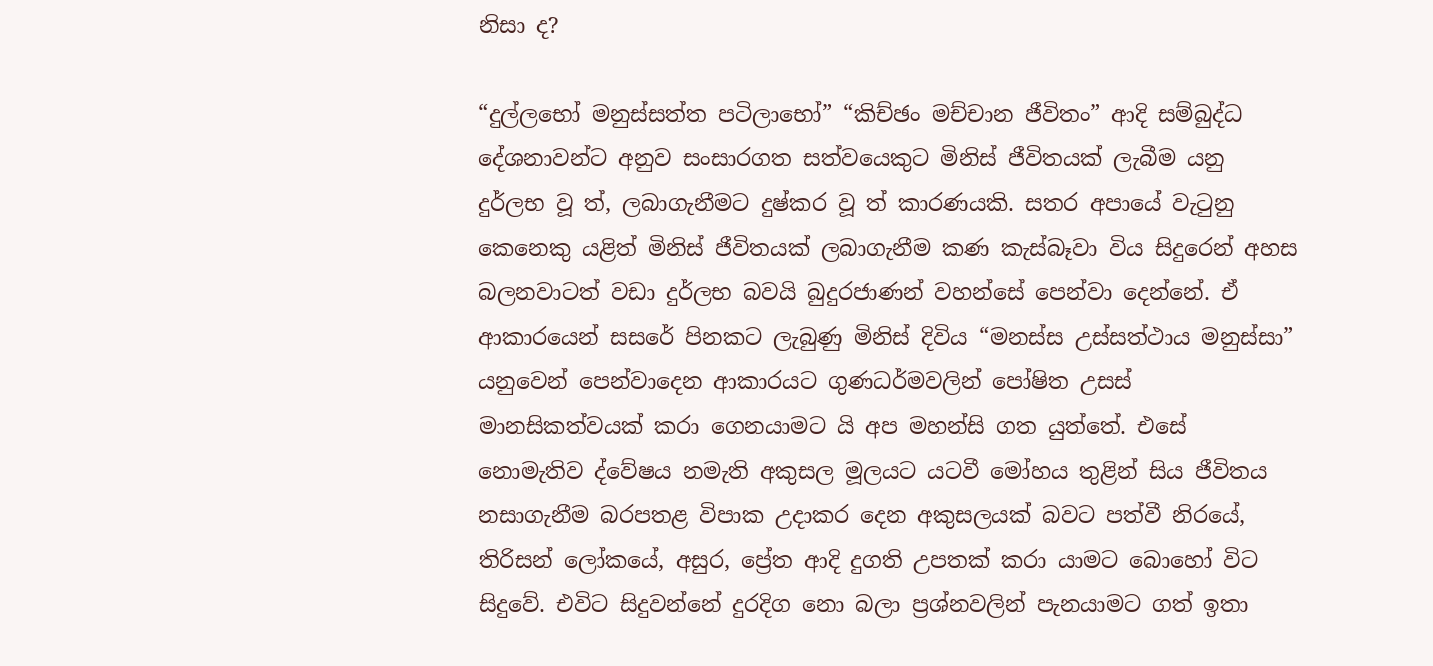නිසා ද?

“දුල්ලභෝ මනුස්සත්ත පටිලාභෝ” “කිච්ඡං මච්චාන ජීවිතං” ආදි සම්බුද්ධ දේශනාවන්ට අනුව සංසාරගත සත්වයෙකුට මිනිස් ජීවිතයක් ලැබීම යනු දුර්ලභ වූ ත්, ලබාගැනීමට දුෂ්කර වූ ත් කාරණයකි. සතර අපායේ වැටුනු කෙනෙකු යළිත් මිනිස් ජීවිතයක් ලබාගැනීම කණ කැස්බෑවා විය සිදුරෙන් අහස බලනවාටත් වඩා දුර්ලභ බවයි බුදුරජාණන් වහන්සේ පෙන්වා දෙන්නේ. ඒ ආකාරයෙන් සසරේ පිනකට ලැබුණු මිනිස් දිවිය “මනස්ස උස්සත්ථාය මනුස්සා” යනුවෙන් පෙන්වාදෙන ආකාරයට ගුණධර්මවලින් පෝෂිත උසස් මානසිකත්වයක් කරා ගෙනයාමට යි අප මහන්සි ගත යුත්තේ. එසේ නොමැතිව ද්වේෂය නමැති අකුසල මූලයට යටවී මෝහය තුළින් සිය ජීවිතය නසාගැනීම බරපතළ විපාක උදාකර දෙන අකුසලයක් බවට පත්වී නිරයේ, තිරිසන් ලෝකයේ, අසුර, ප්‍රේත ආදි දුගති උපතක් කරා යාමට බොහෝ විට සිදුවේ. එවිට සිදුවන්නේ දුරදිග නො බලා ප්‍රශ්නවලින් පැනයාමට ගත් ඉතා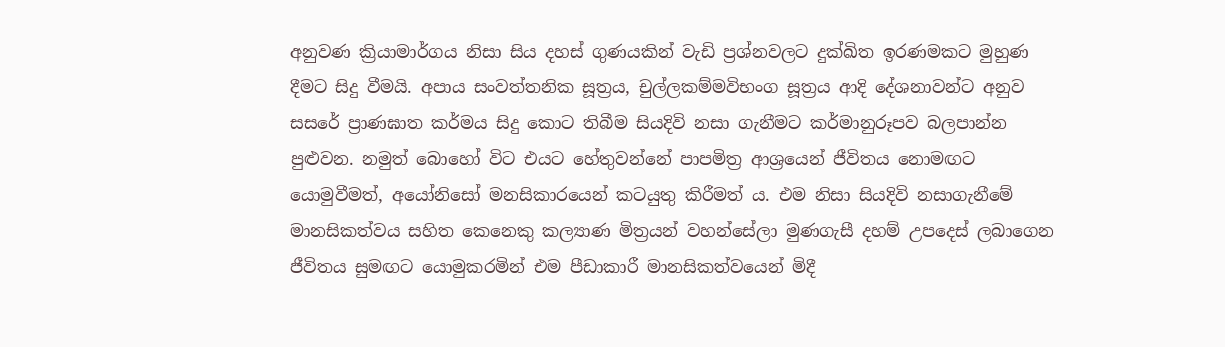අනුවණ ක්‍රියාමාර්ගය නිසා සිය දහස් ගුණයකින් වැඩි ප්‍රශ්නවලට දුක්ඛිත ඉරණමකට මුහුණ දීමට සිදු වීමයි. අපාය සංවත්තනික සූත්‍රය, චුල්ලකම්මවිභංග සූත්‍රය ආදි දේශනාවන්ට අනුව සසරේ ප්‍රාණඝාත කර්මය සිදු කොට තිබීම සියදිවි නසා ගැනීමට කර්මානුරූපව බලපාන්න පුළුවන. නමුත් බොහෝ විට එයට හේතුවන්නේ පාපමිත්‍ර ආශ්‍රයෙන් ජීවිතය නොමඟට යොමුවීමත්, අයෝනිසෝ මනසිකාරයෙන් කටයුතු කිරීමත් ය. එම නිසා සියදිවි නසාගැනීමේ මානසිකත්වය සහිත කෙනෙකු කල්‍යාණ මිත්‍රයන් වහන්සේලා මුණගැසී දහම් උපදෙස් ලබාගෙන ජීවිතය සුමඟට යොමුකරමින් එම පීඩාකාරී මානසිකත්වයෙන් මිදී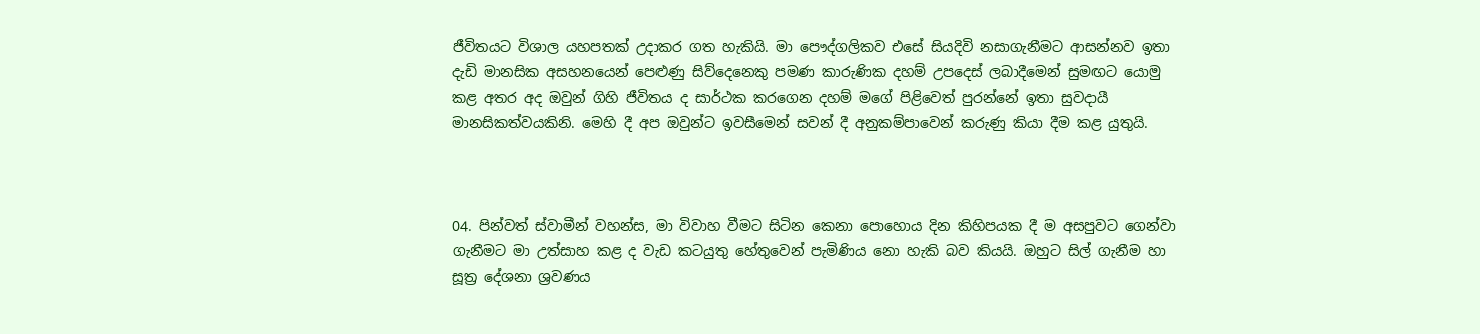ජීවිතයට විශාල යහපතක් උදාකර ගත හැකියි. මා පෞද්ගලිකව එසේ සියදිවි නසාගැනීමට ආසන්නව ඉතා දැඩි මානසික අසහනයෙන් පෙළුණු සිව්දෙනෙකු පමණ කාරුණික දහම් උපදෙස් ලබාදීමෙන් සුමඟට යොමු කළ අතර අද ඔවුන් ගිහි ජීවිතය ද සාර්ථක කරගෙන දහම් මගේ පිළිවෙත් පුරන්නේ ඉතා සුවදායී මානසිකත්වයකිනි. මෙහි දී අප ඔවුන්ට ඉවසීමෙන් සවන් දී අනුකම්පාවෙන් කරුණු කියා දීම කළ යුතුයි.



04. පින්වත් ස්වාමීන් වහන්ස, මා විවාහ වීමට සිටින කෙනා පොහොය දින කිහිපයක දී ම අසපුවට ගෙන්වා ගැනීමට මා උත්සාහ කළ ද වැඩ කටයුතු හේතුවෙන් පැමිණිය නො හැකි බව කියයි. ඔහුට සිල් ගැනීම හා සූත්‍ර දේශනා ශ්‍රවණය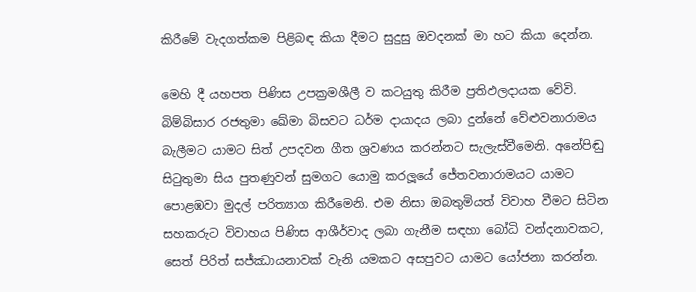කිරීමේ වැදගත්කම පිළිබඳ කියා දීමට සුදුසු ඔවදනක් මා හට කියා දෙන්න.

මෙහි දී යහපත පිණිස උපක්‍රමශීලී ව කටයුතු කිරීම ප්‍රතිඵලදායක වේවි. බිම්බිසාර රජතුමා ඛේමා බිසවට ධර්ම දායාදය ලබා දුන්නේ වේළුවනාරාමය බැලීමට යාමට සිත් උපදවන ගීත ශ්‍රවණය කරන්නට සැලැස්වීමෙනි. අනේපිඬු සිටුතුමා සිය පුතණුවන් සුමගට යොමු කරලූයේ ජේතවනාරාමයට යාමට පොළඹවා මුදල් පරිත්‍යාග කිරීමෙනි. එම නිසා ඔබතුමියත් විවාහ වීමට සිටින සහකරුට විවාහය පිණිස ආශීර්වාද ලබා ගැනීම සඳහා බෝධි වන්දනාවකට, සෙත් පිරිත් සජ්ඣායනාවක් වැනි යමකට අසපුවට යාමට යෝජනා කරන්න.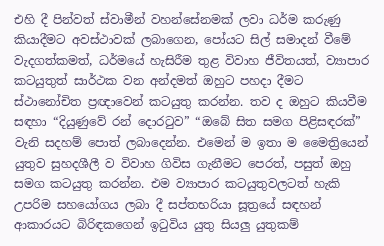එහි දී පින්වත් ස්වාමීන් වහන්සේනමක් ලවා ධර්ම කරුණු කියාදීමට අවස්ථාවක් ලබාගෙන, පෝයට සිල් සමාදන් වීමේ වැදගත්කමත්, ධර්මයේ හැසිරීම තුළ විවාහ ජීවිතයත්, ව්‍යාපාර කටයුතුත් සාර්ථක වන අන්දමත් ඔහුට පහදා දීමට ස්ථානෝචිත ප්‍රඥාවෙන් කටයුතු කරන්න. තව ද ඔහුට කියවීම සඳහා “දියුණුවේ රන් දොරටුව” “ඔබේ සිත සමග පිළිසඳරක්” වැනි සදහම් පොත් ලබාදෙන්න. එමෙන් ම ඉතා ම මෛත්‍රියෙන් යුතුව සුහදශීලී ව විවාහ ගිවිස ගැනීමට පෙරත්, පසුත් ඔහු සමග කටයුතු කරන්න. එම ව්‍යාපාර කටයුතුවලටත් හැකි උපරිම සහයෝගය ලබා දී සප්තභරියා සූත්‍රයේ සඳහන් ආකාරයට බිරිඳකගෙන් ඉටුවිය යුතු සියලු යුතුකම්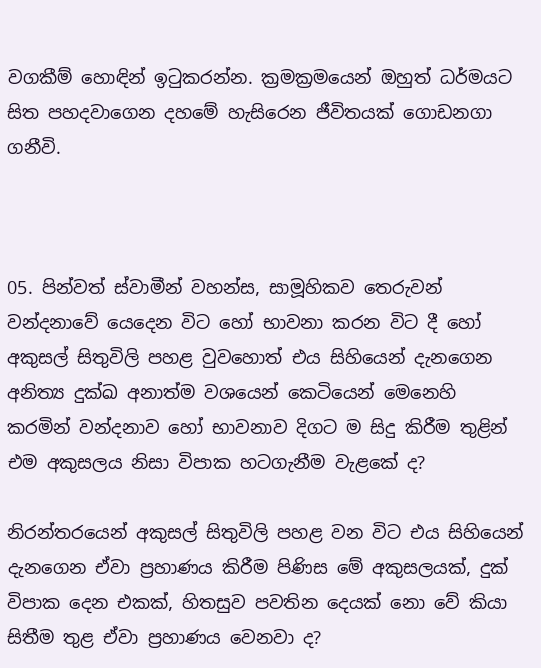වගකීම් හොඳින් ඉටුකරන්න. ක්‍රමක්‍රමයෙන් ඔහුත් ධර්මයට සිත පහදවාගෙන දහමේ හැසිරෙන ජීවිතයක් ගොඩනගා ගනීවි.



05. පින්වත් ස්වාමීන් වහන්ස, සාමූහිකව තෙරුවන් වන්දනාවේ යෙදෙන විට හෝ භාවනා කරන විට දී හෝ අකුසල් සිතුවිලි පහළ වුවහොත් එය සිහියෙන් දැනගෙන අනිත්‍ය දුක්ඛ අනාත්ම වශයෙන් කෙටියෙන් මෙනෙහි කරමින් වන්දනාව හෝ භාවනාව දිගට ම සිදු කිරීම තුළින් එම අකුසලය නිසා විපාක හටගැනීම වැළකේ ද?

නිරන්තරයෙන් අකුසල් සිතුවිලි පහළ වන විට එය සිහියෙන් දැනගෙන ඒවා ප්‍රහාණය කිරීම පිණිස මේ අකුසලයක්, දුක් විපාක දෙන එකක්, හිතසුව පවතින දෙයක් නො වේ කියා සිතීම තුළ ඒවා ප්‍රහාණය වෙනවා ද?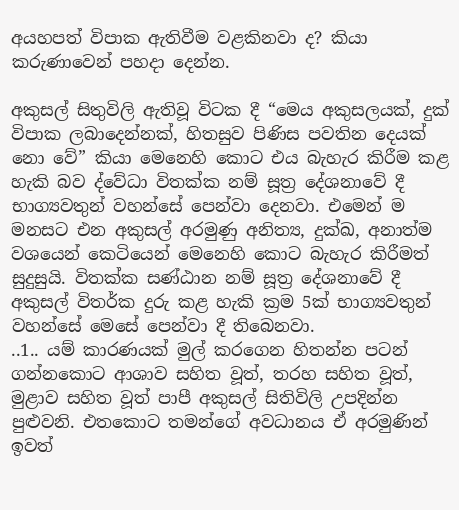අයහපත් විපාක ඇතිවීම වළකිනවා ද? කියා කරුණාවෙන් පහදා දෙන්න.

අකුසල් සිතුවිලි ඇතිවූ විටක දී “මෙය අකුසලයක්, දුක් විපාක ලබාදෙන්නක්, හිතසුව පිණිස පවතින දෙයක් නො වේ” කියා මෙනෙහි කොට එය බැහැර කිරීම කළ හැකි බව ද්වේධා විතක්ක නම් සූත්‍ර දේශනාවේ දී භාග්‍යවතුන් වහන්සේ පෙන්වා දෙනවා. එමෙන් ම මනසට එන අකුසල් අරමුණු අනිත්‍ය, දුක්ඛ, අනාත්ම වශයෙන් කෙටියෙන් මෙනෙහි කොට බැහැර කිරීමත් සුදුසුයි. විතක්ක සණ්ඨාන නම් සූත්‍ර දේශනාවේ දී අකුසල් විතර්ක දුරු කළ හැකි ක්‍රම 5ක් භාග්‍යවතුන් වහන්සේ මෙසේ පෙන්වා දී තිබෙනවා.
..1.. යම් කාරණයක් මුල් කරගෙන හිතන්න පටන් ගන්නකොට ආශාව සහිත වූත්, තරහ සහිත වූත්, මුළාව සහිත වූත් පාපී අකුසල් සිතිවිලි උපදින්න පුළුවනි. එතකොට තමන්ගේ අවධානය ඒ අරමුණින් ඉවත්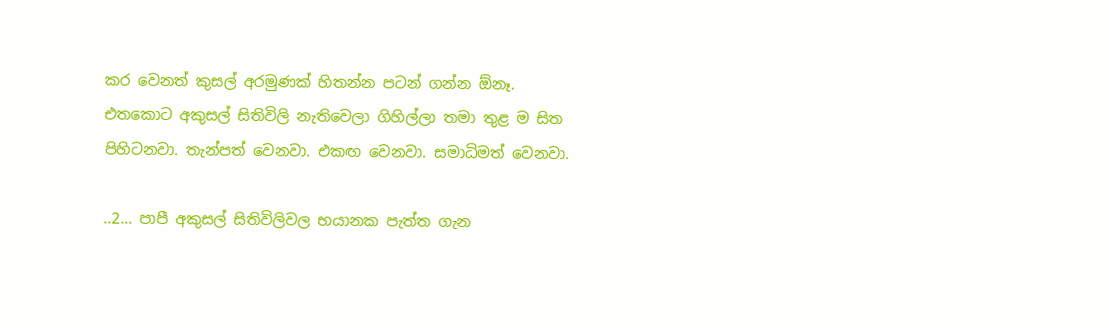කර වෙනත් කුසල් අරමුණක් හිතන්න පටන් ගන්න ඕනෑ. එතකොට අකුසල් සිතිවිලි නැතිවෙලා ගිහිල්ලා තමා තුළ ම සිත පිහිටනවා. තැන්පත් වෙනවා. එකඟ වෙනවා. සමාධිමත් වෙනවා.

..2… පාපී අකුසල් සිතිවිලිවල භයානක පැත්ත ගැන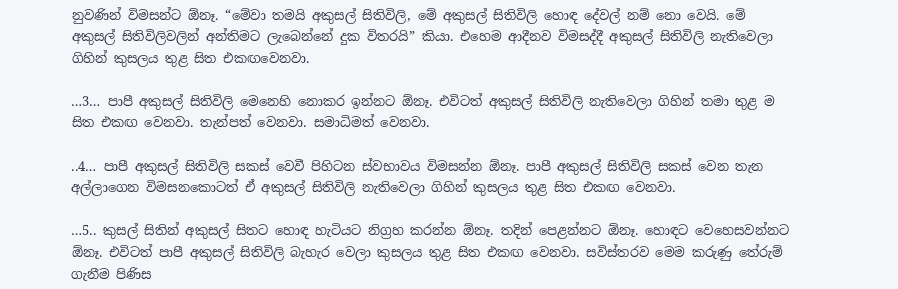නුවණින් විමසන්ට ඕනෑ. “මේවා තමයි අකුසල් සිතිවිලි, මේ අකුසල් සිතිවිලි හොඳ දේවල් නම් නො වෙයි. මේ අකුසල් සිතිවිලිවලින් අන්තිමට ලැබෙන්නේ දුක විතරයි” කියා. එහෙම ආදීනව විමසද්දී අකුසල් සිතිවිලි නැතිවෙලා ගිහින් කුසලය තුළ සිත එකඟවෙනවා.

…3… පාපී අකුසල් සිතිවිලි මෙනෙහි නොකර ඉන්නට ඕනෑ. එවිටත් අකුසල් සිතිවිලි නැතිවෙලා ගිහින් තමා තුළ ම සිත එකඟ වෙනවා. තැන්පත් වෙනවා. සමාධිමත් වෙනවා.

..4… පාපී අකුසල් සිතිවිලි සකස් වෙවී පිහිටන ස්වභාවය විමසන්න ඕනෑ. පාපී අකුසල් සිතිවිලි සකස් වෙන තැන අල්ලාගෙන විමසනකොටත් ඒ අකුසල් සිතිවිලි නැතිවෙලා ගිහින් කුසලය තුළ සිත එකඟ වෙනවා.

…5.. කුසල් සිතින් අකුසල් සිතට හොඳ හැටියට නිග්‍රහ කරන්න ඕනෑ. තදින් පෙළන්නට ඕනෑ. හොඳට වෙහෙසවන්නට ඕනෑ. එවිටත් පාපී අකුසල් සිතිවිලි බැහැර වෙලා කුසලය තුළ සිත එකඟ වෙනවා. සවිස්තරව මෙම කරුණු තේරුම් ගැනීම පිණිස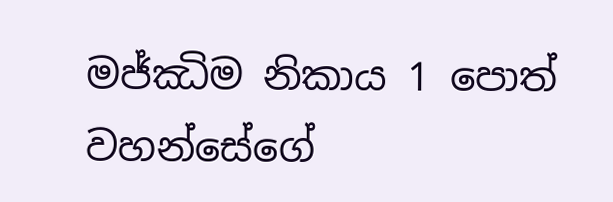මජ්ඣිම නිකාය 1 පොත් වහන්සේගේ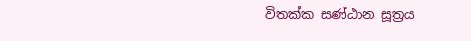විතක්ක සණ්ඨාන සූත්‍රය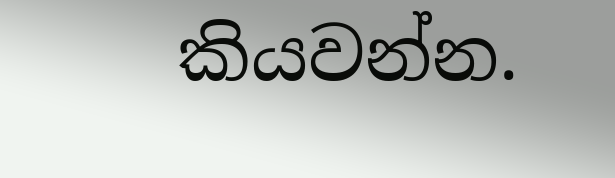කියවන්න.